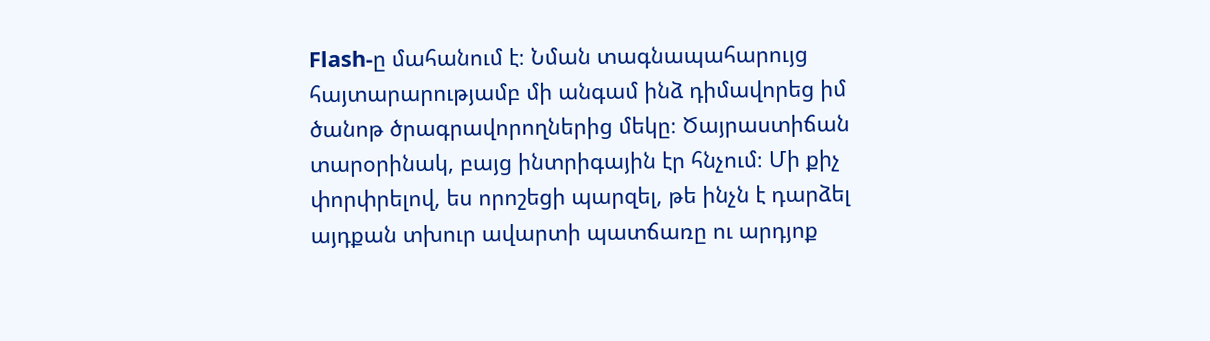Flash-ը մահանում է։ Նման տագնապահարույց հայտարարությամբ մի անգամ ինձ դիմավորեց իմ ծանոթ ծրագրավորողներից մեկը։ Ծայրաստիճան տարօրինակ, բայց ինտրիգային էր հնչում։ Մի քիչ փորփրելով, ես որոշեցի պարզել, թե ինչն է դարձել այդքան տխուր ավարտի պատճառը ու արդյոք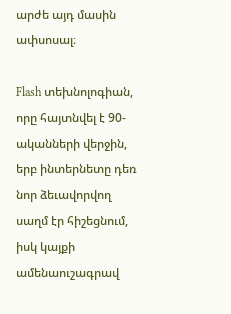արժե այդ մասին ափսոսալ։

Flash տեխնոլոգիան, որը հայտնվել է 90-ականների վերջին, երբ ինտերնետը դեռ նոր ձեւավորվող սաղմ էր հիշեցնում, իսկ կայքի ամենաուշագրավ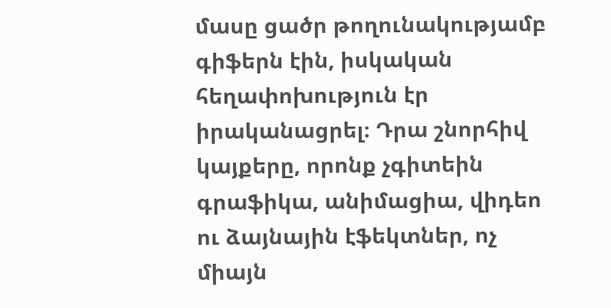մասը ցածր թողունակությամբ գիֆերն էին, իսկական հեղափոխություն էր իրականացրել։ Դրա շնորհիվ կայքերը, որոնք չգիտեին գրաֆիկա, անիմացիա, վիդեո ու ձայնային էֆեկտներ, ոչ միայն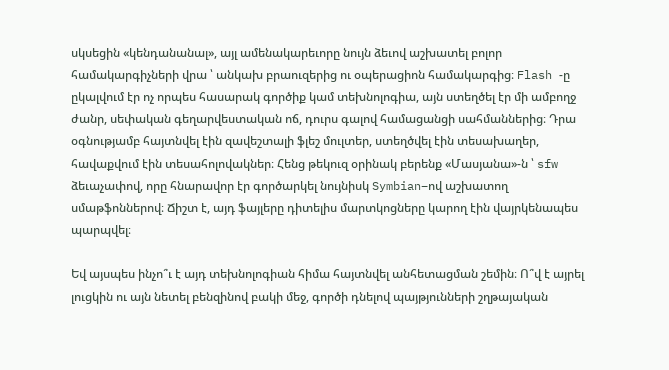սկսեցին «կենդանանալ», այլ ամենակարեւորը նույն ձեւով աշխատել բոլոր համակարգիչների վրա ՝ անկախ բրաուզերից ու օպերացիոն համակարգից։ Flash -ը ըկալվում էր ոչ որպես հասարակ գործիք կամ տեխնոլոգիա, այն ստեղծել էր մի ամբողջ ժանր, սեփական գեղարվեստական ոճ, դուրս գալով համացանցի սահմաններից։ Դրա օգնությամբ հայտնվել էին զավեշտալի ֆլեշ մուլտեր, ստեղծվել էին տեսախաղեր, հավաքվում էին տեսահոլովակներ։ Հենց թեկուզ օրինակ բերենք «Մասյանա»-ն ՝ sfw ձեւաչափով, որը հնարավոր էր գործարկել նույնիսկ Symbian–ով աշխատող սմաթֆոններով։ Ճիշտ է, այդ ֆայլերը դիտելիս մարտկոցները կարող էին վայրկենապես պարպվել։

Եվ այսպես ինչո՞ւ է այդ տեխնոլոգիան հիմա հայտնվել անհետացման շեմին։ Ո՞վ է այրել լուցկին ու այն նետել բենզինով բակի մեջ, գործի դնելով պայթյունների շղթայական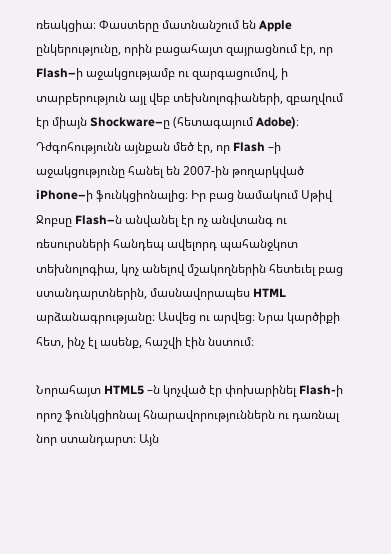ռեակցիա։ Փաստերը մատնանշում են Apple ընկերությունը, որին բացահայտ զայրացնում էր, որ Flash–ի աջակցությամբ ու զարգացումով, ի տարբերություն այլ վեբ տեխնոլոգիաների, զբաղվում էր միայն Shockware–ը (հետագայում Adobe)։ Դժգոհությունն այնքան մեծ էր, որ Flash –ի աջակցությունը հանել են 2007-ին թողարկված iPhone–ի ֆունկցիոնալից։ Իր բաց նամակում Սթիվ Ջոբսը Flash–ն անվանել էր ոչ անվտանգ ու ռեսուրսների հանդեպ ավելորդ պահանջկոտ տեխնոլոգիա, կոչ անելով մշակողներին հետեւել բաց ստանդարտներին, մասնավորապես HTML արձանագրությանը։ Ասվեց ու արվեց։ Նրա կարծիքի հետ, ինչ էլ ասենք, հաշվի էին նստում։

Նորահայտ HTML5 –ն կոչված էր փոխարինել Flash-ի որոշ ֆունկցիոնալ հնարավորություններն ու դառնալ նոր ստանդարտ։ Այն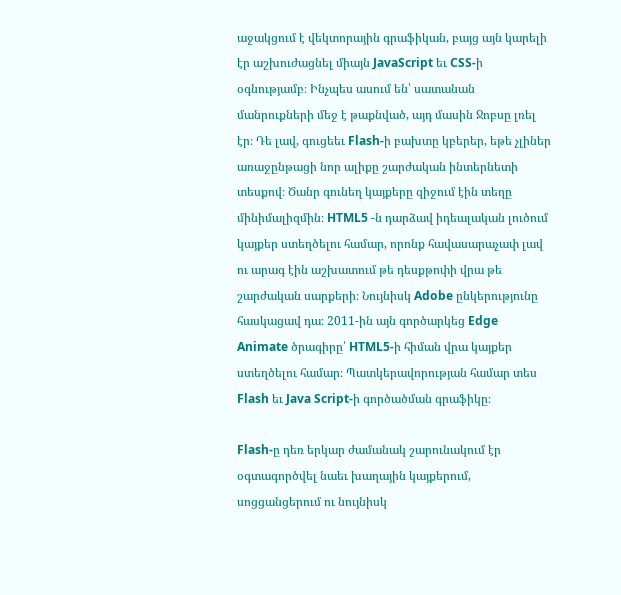աջակցում է վեկտորային գրաֆիկան, բայց այն կարելի էր աշխուժացնել միայն JavaScript եւ CSS-ի օգնությամբ։ Ինչպես ասում են՝ սատանան մանրուքների մեջ է թաքնված, այդ մասին Ջոբսը լռել էր։ Դե լավ, գուցեեւ Flash-ի բախտը կբերեր, եթե չլիներ առաջընթացի նոր ալիքը շարժական ինտերնետի տեսքով։ Ծանր գունեղ կայքերը զիջում էին տեղը մինիմալիզմին։ HTML5 -ն դարձավ իդեալական լուծում կայքեր ստեղծելու համար, որոնք հավասարաչափ լավ ու արագ էին աշխատում թե դեսքթոփի վրա թե շարժական սարքերի։ Նույնիսկ Adobe ընկերությունը հասկացավ դա։ 2011-ին այն գործարկեց Edge Animate ծրագիրը՝ HTML5-ի հիման վրա կայքեր ստեղծելու համար։ Պատկերավորության համար տես Flash եւ Java Script-ի գործածման գրաֆիկը։

Flash-ը դեռ երկար ժամանակ շարունակում էր օգտագործվել նաեւ խաղային կայքերում, սոցցանցերում ու նույնիսկ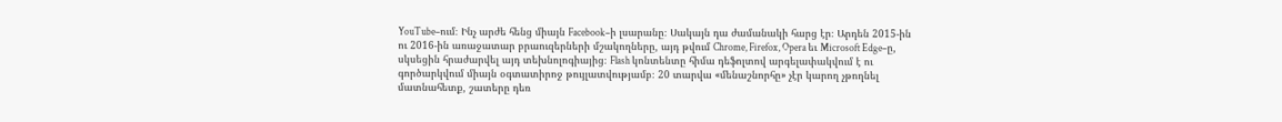YouTube–ում։ Ինչ արժե հենց միայն Facebook–ի լսարանը։ Սակայն դա ժամանակի հարց էր։ Արդեն 2015-ին ու 2016-ին առաջատար բրաուզերների մշակողները, այդ թվում Chrome, Firefox, Opera եւ Microsoft Edge–ը, սկսեցին հրաժարվել այդ տեխնոլոգիայից։ Flash կոնտենտը հիմա դեֆոլտով արգելափակվում է ու գործարկվում միայն օգտատիրոջ թույլատվությամբ։ 20 տարվա «մենաշնորհը» չէր կարող չթողնել մատնահետք, շատերը դեռ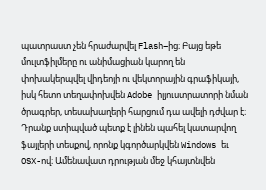պատրաստ չեն հրաժարվել Flash–ից։ Բայց եթե մուլտֆիլմերը ու անիմացիան կարող են փոխակերպվել վիդեոյի ու վեկտորային գրաֆիկայի, իսկ հետո տեղափոխվեն Adobe իլյուստրատորի նման ծրագրեր, տեսախաղերի հարցում դա ավելի դժվար է։ Դրանք ստիպված պետք է լինեն պահել կատարվող ֆայլերի տեսքով, որոնք կգործարկվեն Windows եւ OSX-ով։ Ամենավատ դրության մեջ կհայտնվեն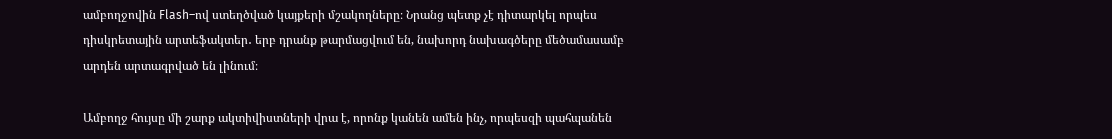ամբողջովին Flash–ով ստեղծված կայքերի մշակողները։ Նրանց պետք չէ դիտարկել որպես դիսկրետային արտեֆակտեր․ երբ դրանք թարմացվում են, նախորդ նախագծերը մեծամասամբ արդեն արտագրված են լինում։

Ամբողջ հույսը մի շարք ակտիվիստների վրա է, որոնք կանեն ամեն ինչ, որպեսզի պահպանեն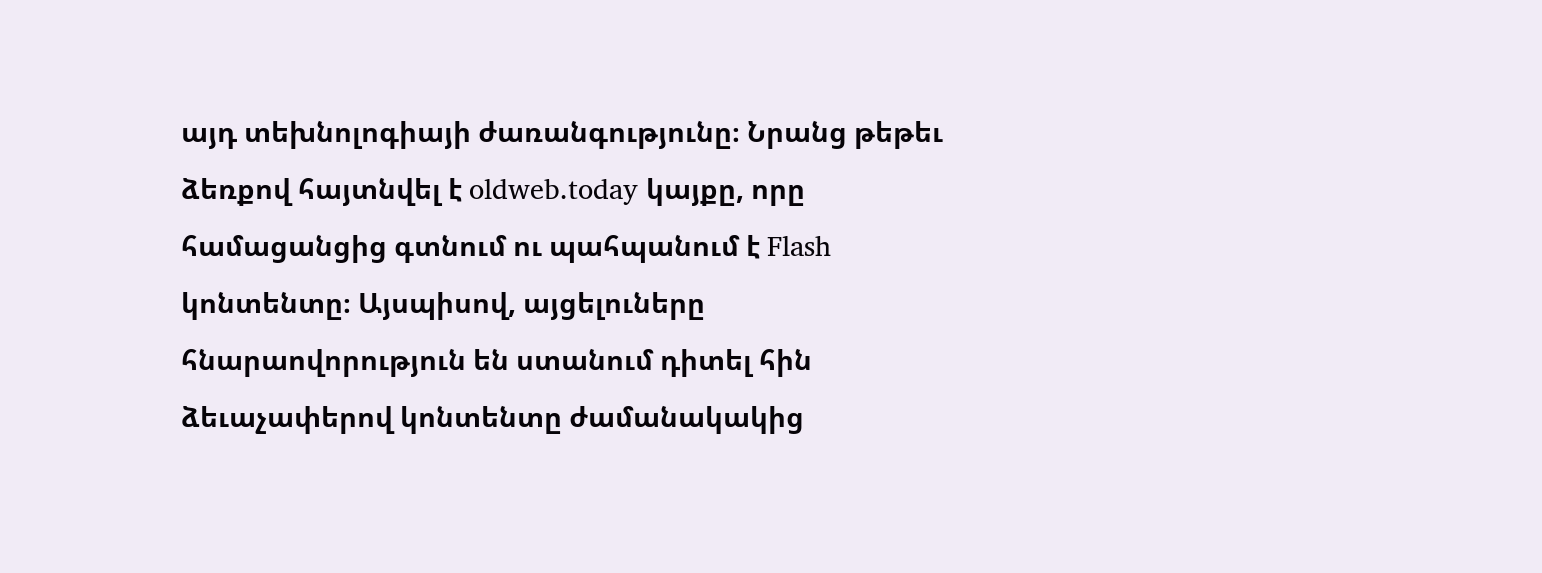այդ տեխնոլոգիայի ժառանգությունը։ Նրանց թեթեւ ձեռքով հայտնվել է oldweb.today կայքը, որը համացանցից գտնում ու պահպանում է Flash կոնտենտը։ Այսպիսով, այցելուները հնարաովորություն են ստանում դիտել հին ձեւաչափերով կոնտենտը ժամանակակից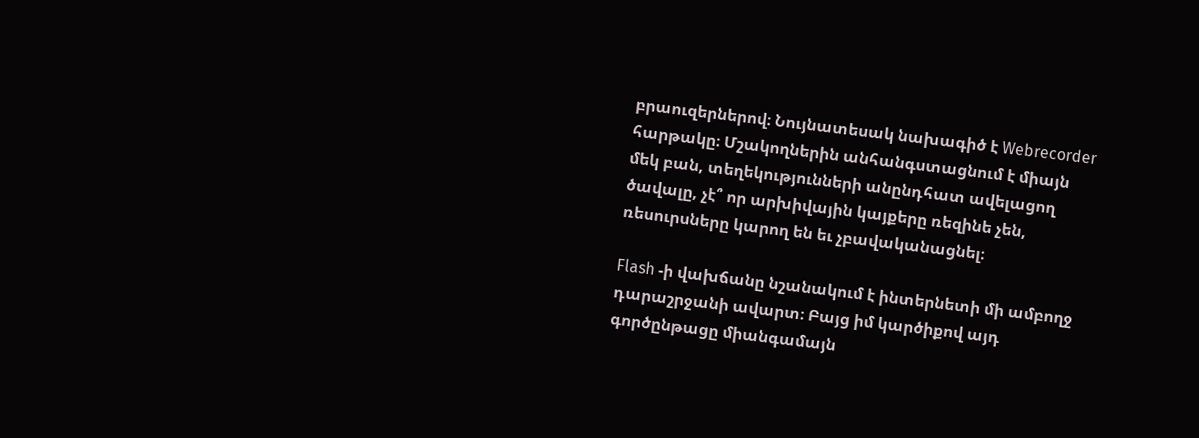բրաուզերներով։ Նույնատեսակ նախագիծ է Webrecorder հարթակը։ Մշակողներին անհանգստացնում է միայն մեկ բան, տեղեկությունների անընդհատ ավելացող ծավալը, չէ՞ որ արխիվային կայքերը ռեզինե չեն, ռեսուրսները կարող են եւ չբավականացնել։

Flash -ի վախճանը նշանակում է ինտերնետի մի ամբողջ դարաշրջանի ավարտ։ Բայց իմ կարծիքով այդ գործընթացը միանգամայն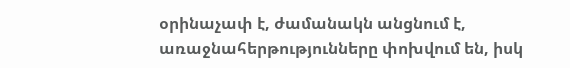օրինաչափ է, ժամանակն անցնում է, առաջնահերթությունները փոխվում են, իսկ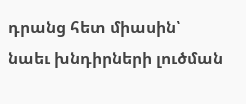դրանց հետ միասին՝ նաեւ խնդիրների լուծման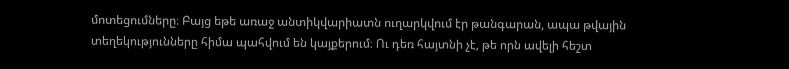մոտեցումները։ Բայց եթե առաջ անտիկվարիատն ուղարկվում էր թանգարան, ապա թվային տեղեկությունները հիմա պահվում են կայքերում։ Ու դեռ հայտնի չէ, թե որն ավելի հեշտ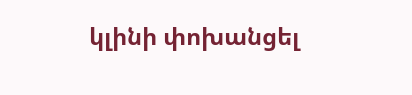կլինի փոխանցել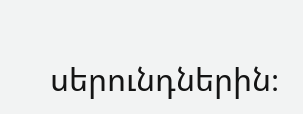սերունդներին։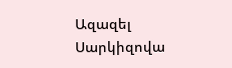Ազազել Սարկիզովա